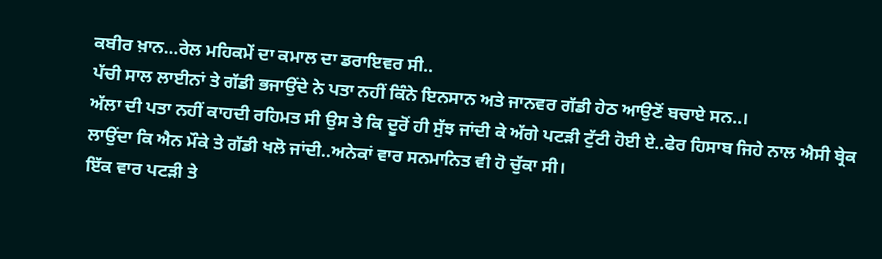ਕਬੀਰ ਖ਼ਾਨ…ਰੇਲ ਮਹਿਕਮੇਂ ਦਾ ਕਮਾਲ ਦਾ ਡਰਾਇਵਰ ਸੀ..
ਪੱਚੀ ਸਾਲ ਲਾਈਨਾਂ ਤੇ ਗੱਡੀ ਭਜਾਉਂਦੇ ਨੇ ਪਤਾ ਨਹੀਂ ਕਿੰਨੇ ਇਨਸਾਨ ਅਤੇ ਜਾਨਵਰ ਗੱਡੀ ਹੇਠ ਆਉਣੋਂ ਬਚਾਏ ਸਨ..।
ਅੱਲਾ ਦੀ ਪਤਾ ਨਹੀਂ ਕਾਹਦੀ ਰਹਿਮਤ ਸੀ ਉਸ ਤੇ ਕਿ ਦੂਰੋਂ ਹੀ ਸੁੱਝ ਜਾਂਦੀ ਕੇ ਅੱਗੇ ਪਟੜੀ ਟੁੱਟੀ ਹੋਈ ਏ..ਫੇਰ ਹਿਸਾਬ ਜਿਹੇ ਨਾਲ ਐਸੀ ਬ੍ਰੇਕ ਲਾਉਂਦਾ ਕਿ ਐਨ ਮੌਕੇ ਤੇ ਗੱਡੀ ਖਲੋ ਜਾਂਦੀ..ਅਨੇਕਾਂ ਵਾਰ ਸਨਮਾਨਿਤ ਵੀ ਹੋ ਚੁੱਕਾ ਸੀ।
ਇੱਕ ਵਾਰ ਪਟੜੀ ਤੇ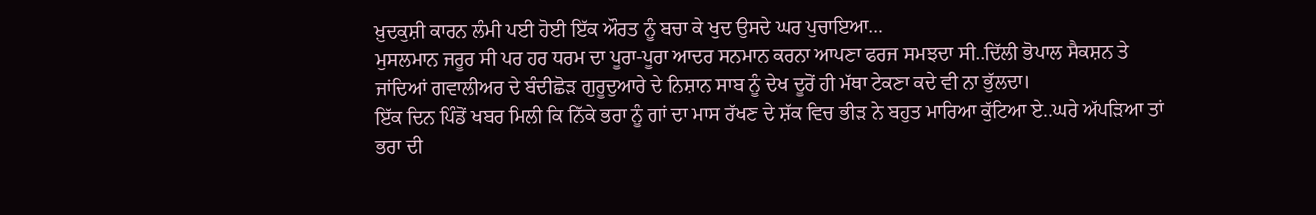ਖ਼ੁਦਕੁਸ਼ੀ ਕਾਰਨ ਲੰਮੀ ਪਈ ਹੋਈ ਇੱਕ ਔਰਤ ਨੂੰ ਬਚਾ ਕੇ ਖੁਦ ਉਸਦੇ ਘਰ ਪੁਚਾਇਆ…
ਮੁਸਲਮਾਨ ਜਰੂਰ ਸੀ ਪਰ ਹਰ ਧਰਮ ਦਾ ਪੂਰਾ-ਪੂਰਾ ਆਦਰ ਸਨਮਾਨ ਕਰਨਾ ਆਪਣਾ ਫਰਜ ਸਮਝਦਾ ਸੀ..ਦਿੱਲੀ ਭੋਪਾਲ ਸੈਕਸ਼ਨ ਤੇ ਜਾਂਦਿਆਂ ਗਵਾਲੀਅਰ ਦੇ ਬੰਦੀਛੋੜ ਗੁਰੂਦੁਆਰੇ ਦੇ ਨਿਸ਼ਾਨ ਸਾਬ ਨੂੰ ਦੇਖ ਦੂਰੋਂ ਹੀ ਮੱਥਾ ਟੇਕਣਾ ਕਦੇ ਵੀ ਨਾ ਭੁੱਲਦਾ।
ਇੱਕ ਦਿਨ ਪਿੰਡੋਂ ਖਬਰ ਮਿਲੀ ਕਿ ਨਿੱਕੇ ਭਰਾ ਨੂੰ ਗਾਂ ਦਾ ਮਾਸ ਰੱਖਣ ਦੇ ਸ਼ੱਕ ਵਿਚ ਭੀੜ ਨੇ ਬਹੁਤ ਮਾਰਿਆ ਕੁੱਟਿਆ ਏ..ਘਰੇ ਅੱਪੜਿਆ ਤਾਂ ਭਰਾ ਦੀ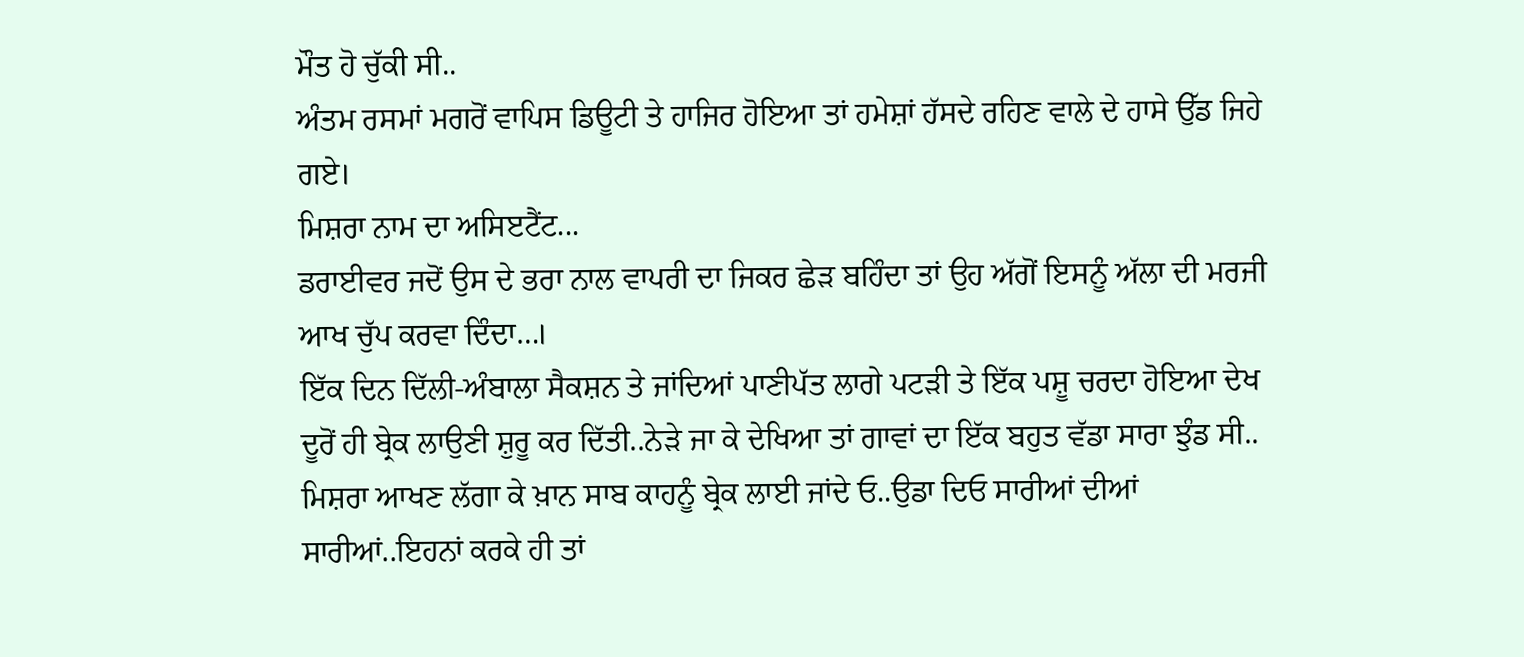ਮੌਤ ਹੋ ਚੁੱਕੀ ਸੀ..
ਅੰਤਮ ਰਸਮਾਂ ਮਗਰੋਂ ਵਾਪਿਸ ਡਿਊਟੀ ਤੇ ਹਾਜਿਰ ਹੋਇਆ ਤਾਂ ਹਮੇਸ਼ਾਂ ਹੱਸਦੇ ਰਹਿਣ ਵਾਲੇ ਦੇ ਹਾਸੇ ਉੱਡ ਜਿਹੇ ਗਏ।
ਮਿਸ਼ਰਾ ਨਾਮ ਦਾ ਅਸਿੲਟੈਂਟ...
ਡਰਾਈਵਰ ਜਦੋਂ ਉਸ ਦੇ ਭਰਾ ਨਾਲ ਵਾਪਰੀ ਦਾ ਜਿਕਰ ਛੇੜ ਬਹਿੰਦਾ ਤਾਂ ਉਹ ਅੱਗੋਂ ਇਸਨੂੰ ਅੱਲਾ ਦੀ ਮਰਜੀ ਆਖ ਚੁੱਪ ਕਰਵਾ ਦਿੰਦਾ…।
ਇੱਕ ਦਿਨ ਦਿੱਲੀ-ਅੰਬਾਲਾ ਸੈਕਸ਼ਨ ਤੇ ਜਾਂਦਿਆਂ ਪਾਣੀਪੱਤ ਲਾਗੇ ਪਟੜੀ ਤੇ ਇੱਕ ਪਸ਼ੂ ਚਰਦਾ ਹੋਇਆ ਦੇਖ ਦੂਰੋਂ ਹੀ ਬ੍ਰੇਕ ਲਾਉਣੀ ਸ਼ੁਰੂ ਕਰ ਦਿੱਤੀ..ਨੇੜੇ ਜਾ ਕੇ ਦੇਖਿਆ ਤਾਂ ਗਾਵਾਂ ਦਾ ਇੱਕ ਬਹੁਤ ਵੱਡਾ ਸਾਰਾ ਝੁੰਡ ਸੀ..
ਮਿਸ਼ਰਾ ਆਖਣ ਲੱਗਾ ਕੇ ਖ਼ਾਨ ਸਾਬ ਕਾਹਨੂੰ ਬ੍ਰੇਕ ਲਾਈ ਜਾਂਦੇ ਓ..ਉਡਾ ਦਿਓ ਸਾਰੀਆਂ ਦੀਆਂ ਸਾਰੀਆਂ..ਇਹਨਾਂ ਕਰਕੇ ਹੀ ਤਾਂ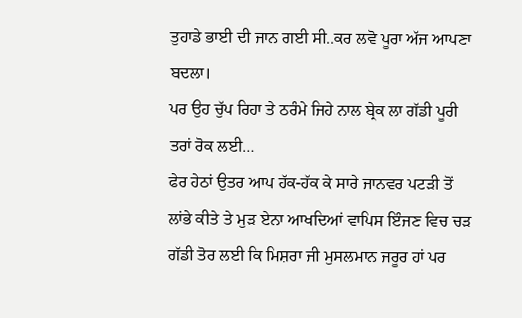ਤੁਹਾਡੇ ਭਾਈ ਦੀ ਜਾਨ ਗਈ ਸੀ..ਕਰ ਲਵੋ ਪੂਰਾ ਅੱਜ ਆਪਣਾ ਬਦਲਾ।
ਪਰ ਉਹ ਚੁੱਪ ਰਿਹਾ ਤੇ ਠਰੰਮੇ ਜਿਹੇ ਨਾਲ ਬ੍ਰੇਕ ਲਾ ਗੱਡੀ ਪੂਰੀ ਤਰਾਂ ਰੋਕ ਲਈ…
ਫੇਰ ਹੇਠਾਂ ਉਤਰ ਆਪ ਹੱਕ-ਹੱਕ ਕੇ ਸਾਰੇ ਜਾਨਵਰ ਪਟੜੀ ਤੋਂ ਲਾਂਭੇ ਕੀਤੇ ਤੇ ਮੁੜ ਏਨਾ ਆਖਦਿਆਂ ਵਾਪਿਸ ਇੰਜਣ ਵਿਚ ਚੜ ਗੱਡੀ ਤੋਰ ਲਈ ਕਿ ਮਿਸ਼ਰਾ ਜੀ ਮੁਸਲਮਾਨ ਜਰੂਰ ਹਾਂ ਪਰ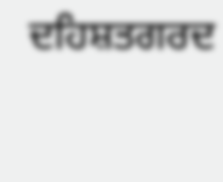ਦਹਿਸ਼ਤਗਰਦ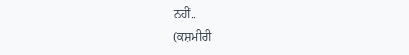ਨਹੀਂ..
(ਕਸ਼ਮੀਰੀ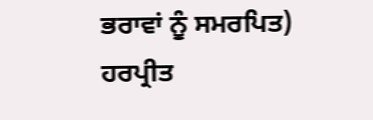ਭਰਾਵਾਂ ਨੂੰ ਸਮਰਪਿਤ)
ਹਰਪ੍ਰੀਤ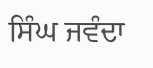ਸਿੰਘ ਜਵੰਦਾ